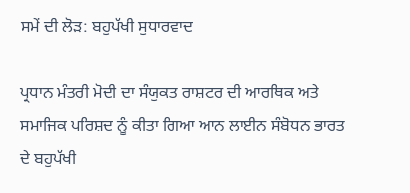ਸਮੇਂ ਦੀ ਲੋੜ: ਬਹੁਪੱਖੀ ਸੁਧਾਰਵਾਦ

ਪ੍ਰਧਾਨ ਮੰਤਰੀ ਮੋਦੀ ਦਾ ਸੰਯੁਕਤ ਰਾਸ਼ਟਰ ਦੀ ਆਰਥਿਕ ਅਤੇ ਸਮਾਜਿਕ ਪਰਿਸ਼ਦ ਨੂੰ ਕੀਤਾ ਗਿਆ ਆਨ ਲਾਈਨ ਸੰਬੋਧਨ ਭਾਰਤ ਦੇ ਬਹੁਪੱਖੀ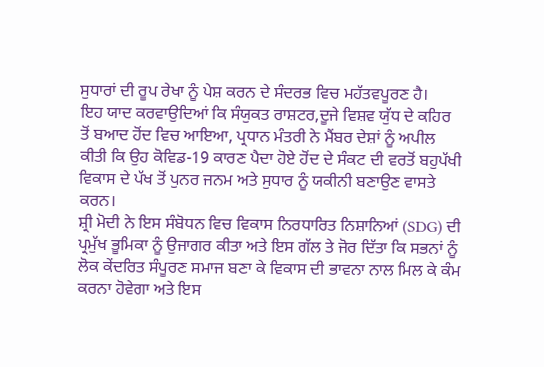ਸੁਧਾਰਾਂ ਦੀ ਰੂਪ ਰੇਖਾ ਨੂੰ ਪੇਸ਼ ਕਰਨ ਦੇ ਸੰਦਰਭ ਵਿਚ ਮਹੱਤਵਪੂਰਣ ਹੈ।
ਇਹ ਯਾਦ ਕਰਵਾਉਦਿਆਂ ਕਿ ਸੰਯੁਕਤ ਰਾਸ਼ਟਰ,ਦੂਜੇ ਵਿਸ਼ਵ ਯੁੱਧ ਦੇ ਕਹਿਰ ਤੋਂ ਬਆਦ ਹੋਂਦ ਵਿਚ ਆਇਆ, ਪ੍ਰਧਾਨ ਮੰਤਰੀ ਨੇ ਮੈਂਬਰ ਦੇਸ਼ਾਂ ਨੂੰ ਅਪੀਲ ਕੀਤੀ ਕਿ ਉਹ ਕੋਵਿਡ-19 ਕਾਰਣ ਪੈਦਾ ਹੋਏ ਹੋਂਦ ਦੇ ਸੰਕਟ ਦੀ ਵਰਤੋਂ ਬਹੁਪੱਖੀ ਵਿਕਾਸ ਦੇ ਪੱਖ ਤੋਂ ਪੁਨਰ ਜਨਮ ਅਤੇ ਸੁਧਾਰ ਨੂੰ ਯਕੀਨੀ ਬਣਾਉਣ ਵਾਸਤੇ ਕਰਨ।
ਸ਼੍ਰੀ ਮੋਦੀ ਨੇ ਇਸ ਸੰਬੋਧਨ ਵਿਚ ਵਿਕਾਸ ਨਿਰਧਾਰਿਤ ਨਿਸ਼ਾਨਿਆਂ (SDG) ਦੀ ਪ੍ਰਮੁੱਖ ਭੂਮਿਕਾ ਨੂੰ ਉਜਾਗਰ ਕੀਤਾ ਅਤੇ ਇਸ ਗੱਲ ਤੇ ਜੋਰ ਦਿੱਤਾ ਕਿ ਸਭਨਾਂ ਨੂੰ ਲੋਕ ਕੇਂਦਰਿਤ ਸੰਪੂਰਣ ਸਮਾਜ ਬਣਾ ਕੇ ਵਿਕਾਸ ਦੀ ਭਾਵਨਾ ਨਾਲ ਮਿਲ ਕੇ ਕੰਮ ਕਰਨਾ ਹੋਵੇਗਾ ਅਤੇ ਇਸ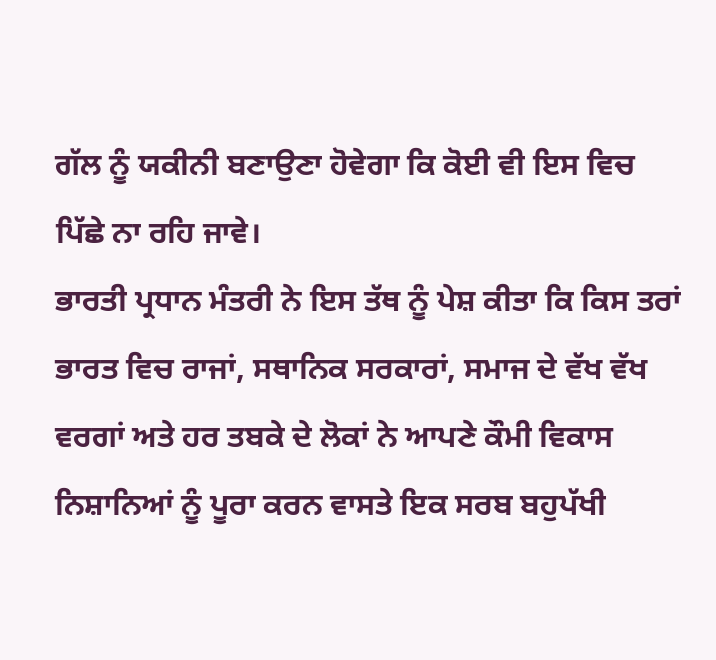ਗੱਲ ਨੂੰ ਯਕੀਨੀ ਬਣਾਉਣਾ ਹੋਵੇਗਾ ਕਿ ਕੋਈ ਵੀ ਇਸ ਵਿਚ ਪਿੱਛੇ ਨਾ ਰਹਿ ਜਾਵੇ।
ਭਾਰਤੀ ਪ੍ਰਧਾਨ ਮੰਤਰੀ ਨੇ ਇਸ ਤੱਥ ਨੂੰ ਪੇਸ਼ ਕੀਤਾ ਕਿ ਕਿਸ ਤਰਾਂ ਭਾਰਤ ਵਿਚ ਰਾਜਾਂ, ਸਥਾਨਿਕ ਸਰਕਾਰਾਂ, ਸਮਾਜ ਦੇ ਵੱਖ ਵੱਖ ਵਰਗਾਂ ਅਤੇ ਹਰ ਤਬਕੇ ਦੇ ਲੋਕਾਂ ਨੇ ਆਪਣੇ ਕੌਮੀ ਵਿਕਾਸ ਨਿਸ਼ਾਨਿਆਂ ਨੂੰ ਪੂਰਾ ਕਰਨ ਵਾਸਤੇ ਇਕ ਸਰਬ ਬਹੁਪੱਖੀ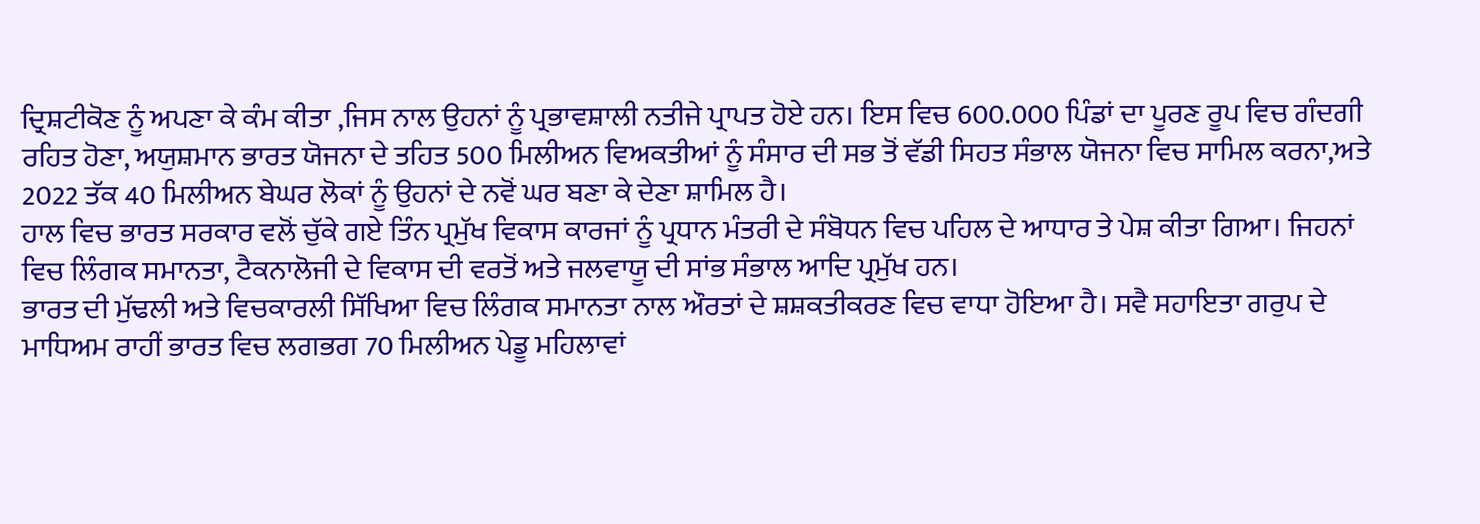ਦ੍ਰਿਸ਼ਟੀਕੋਣ ਨੂੰ ਅਪਣਾ ਕੇ ਕੰਮ ਕੀਤਾ ,ਜਿਸ ਨਾਲ ਉਹਨਾਂ ਨੂੰ ਪ੍ਰਭਾਵਸ਼ਾਲੀ ਨਤੀਜੇ ਪ੍ਰਾਪਤ ਹੋਏ ਹਨ। ਇਸ ਵਿਚ 600.000 ਪਿੰਡਾਂ ਦਾ ਪੂਰਣ ਰੂਪ ਵਿਚ ਗੰਦਗੀ ਰਹਿਤ ਹੋਣਾ, ਅਯੁਸ਼ਮਾਨ ਭਾਰਤ ਯੋਜਨਾ ਦੇ ਤਹਿਤ 500 ਮਿਲੀਅਨ ਵਿਅਕਤੀਆਂ ਨੂੰ ਸੰਸਾਰ ਦੀ ਸਭ ਤੋਂ ਵੱਡੀ ਸਿਹਤ ਸੰਭਾਲ ਯੋਜਨਾ ਵਿਚ ਸਾਮਿਲ ਕਰਨਾ,ਅਤੇ 2022 ਤੱਕ 40 ਮਿਲੀਅਨ ਬੇਘਰ ਲੋਕਾਂ ਨੂੰ ਉਹਨਾਂ ਦੇ ਨਵੋਂ ਘਰ ਬਣਾ ਕੇ ਦੇਣਾ ਸ਼ਾਮਿਲ ਹੈ।
ਹਾਲ ਵਿਚ ਭਾਰਤ ਸਰਕਾਰ ਵਲੋਂ ਚੁੱਕੇ ਗਏ ਤਿੰਨ ਪ੍ਰਮੁੱਖ ਵਿਕਾਸ ਕਾਰਜਾਂ ਨੂੰ ਪ੍ਰਧਾਨ ਮੰਤਰੀ ਦੇ ਸੰਬੋਧਨ ਵਿਚ ਪਹਿਲ ਦੇ ਆਧਾਰ ਤੇ ਪੇਸ਼ ਕੀਤਾ ਗਿਆ। ਜਿਹਨਾਂ ਵਿਚ ਲਿੰਗਕ ਸਮਾਨਤਾ, ਟੈਕਨਾਲੋਜੀ ਦੇ ਵਿਕਾਸ ਦੀ ਵਰਤੋਂ ਅਤੇ ਜਲਵਾਯੂ ਦੀ ਸਾਂਭ ਸੰਭਾਲ ਆਦਿ ਪ੍ਰਮੁੱਖ ਹਨ।
ਭਾਰਤ ਦੀ ਮੁੱਢਲੀ ਅਤੇ ਵਿਚਕਾਰਲੀ ਸਿੱਖਿਆ ਵਿਚ ਲਿੰਗਕ ਸਮਾਨਤਾ ਨਾਲ ਔਰਤਾਂ ਦੇ ਸ਼ਸ਼ਕਤੀਕਰਣ ਵਿਚ ਵਾਧਾ ਹੋਇਆ ਹੈ। ਸਵੈ ਸਹਾਇਤਾ ਗਰੁਪ ਦੇ ਮਾਧਿਅਮ ਰਾਹੀਂ ਭਾਰਤ ਵਿਚ ਲਗਭਗ 70 ਮਿਲੀਅਨ ਪੇਡੂ ਮਹਿਲਾਵਾਂ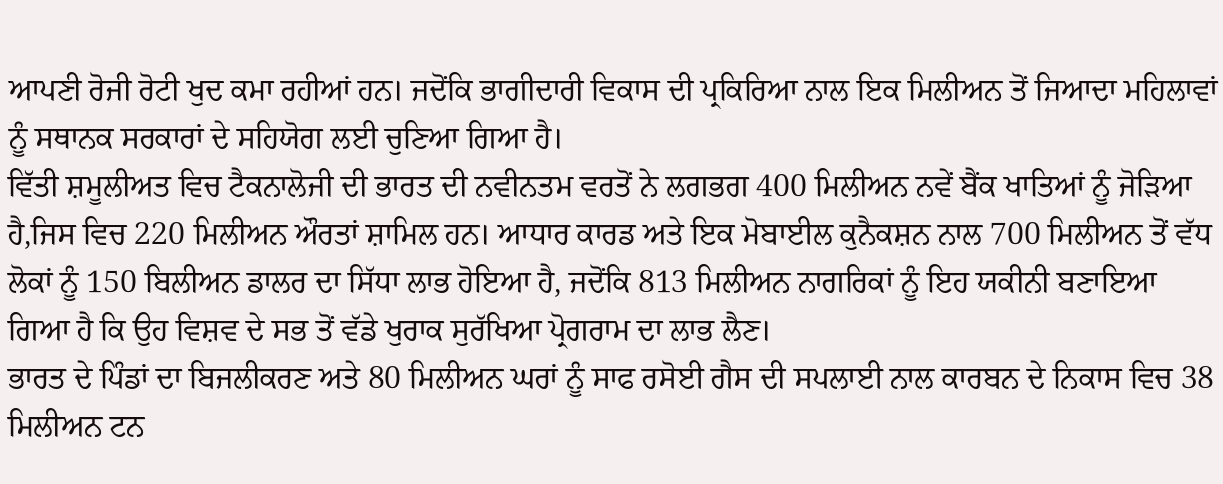ਆਪਣੀ ਰੋਜੀ ਰੋਟੀ ਖੁਦ ਕਮਾ ਰਹੀਆਂ ਹਨ। ਜਦੋਂਕਿ ਭਾਗੀਦਾਰੀ ਵਿਕਾਸ ਦੀ ਪ੍ਰਕਿਰਿਆ ਨਾਲ ਇਕ ਮਿਲੀਅਨ ਤੋਂ ਜਿਆਦਾ ਮਹਿਲਾਵਾਂ ਨੂੰ ਸਥਾਨਕ ਸਰਕਾਰਾਂ ਦੇ ਸਹਿਯੋਗ ਲਈ ਚੁਣਿਆ ਗਿਆ ਹੈ।
ਵਿੱਤੀ ਸ਼ਮੂਲੀਅਤ ਵਿਚ ਟੈਕਨਾਲੋਜੀ ਦੀ ਭਾਰਤ ਦੀ ਨਵੀਨਤਮ ਵਰਤੋਂ ਨੇ ਲਗਭਗ 400 ਮਿਲੀਅਨ ਨਵੇਂ ਬੈਂਕ ਖਾਤਿਆਂ ਨੂੰ ਜੋੜਿਆ ਹੈ,ਜਿਸ ਵਿਚ 220 ਮਿਲੀਅਨ ਔਰਤਾਂ ਸ਼ਾਮਿਲ ਹਨ। ਆਧਾਰ ਕਾਰਡ ਅਤੇ ਇਕ ਮੋਬਾਈਲ ਕੁਨੈਕਸ਼ਨ ਨਾਲ 700 ਮਿਲੀਅਨ ਤੋਂ ਵੱਧ ਲੋਕਾਂ ਨੂੰ 150 ਬਿਲੀਅਨ ਡਾਲਰ ਦਾ ਸਿੱਧਾ ਲਾਭ ਹੋਇਆ ਹੈ, ਜਦੋਂਕਿ 813 ਮਿਲੀਅਨ ਨਾਗਰਿਕਾਂ ਨੂੰ ਇਹ ਯਕੀਨੀ ਬਣਾਇਆ ਗਿਆ ਹੈ ਕਿ ਉਹ ਵਿਸ਼ਵ ਦੇ ਸਭ ਤੋਂ ਵੱਡੇ ਖੁਰਾਕ ਸੁਰੱਖਿਆ ਪ੍ਰੋਗਰਾਮ ਦਾ ਲਾਭ ਲੈਣ।
ਭਾਰਤ ਦੇ ਪਿੰਡਾਂ ਦਾ ਬਿਜਲੀਕਰਣ ਅਤੇ 80 ਮਿਲੀਅਨ ਘਰਾਂ ਨੂੰ ਸਾਫ ਰਸੋਈ ਗੈਸ ਦੀ ਸਪਲਾਈ ਨਾਲ ਕਾਰਬਨ ਦੇ ਨਿਕਾਸ ਵਿਚ 38 ਮਿਲੀਅਨ ਟਨ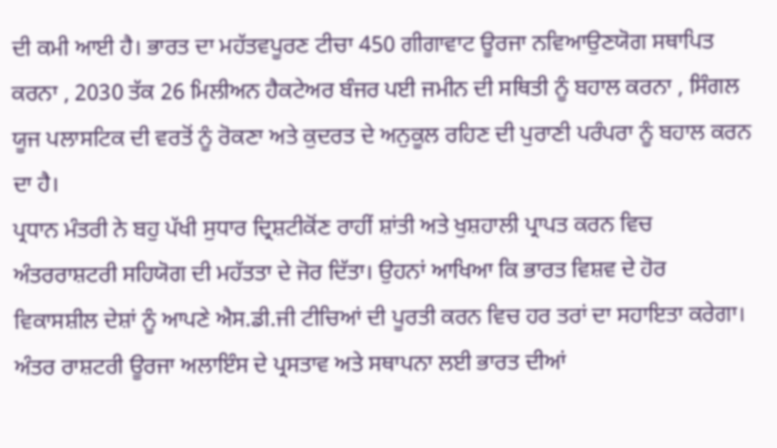ਦੀ ਕਮੀ ਆਈ ਹੈ। ਭਾਰਤ ਦਾ ਮਹੱਤਵਪੂਰਣ ਟੀਚਾ 450 ਗੀਗਾਵਾਟ ਊਰਜਾ ਨਵਿਆਉਣਯੋਗ ਸਥਾਪਿਤ ਕਰਨਾ , 2030 ਤੱਕ 26 ਮਿਲੀਅਨ ਹੈਕਟੇਅਰ ਬੰਜਰ ਪਈ ਜਮੀਨ ਦੀ ਸਥਿਤੀ ਨੂੰ ਬਹਾਲ ਕਰਨਾ , ਸਿੰਗਲ ਯੂਜ ਪਲਾਸਟਿਕ ਦੀ ਵਰਤੋਂ ਨੂੰ ਰੋਕਣਾ ਅਤੇ ਕੁਦਰਤ ਦੇ ਅਨੁਕੂਲ ਰਹਿਣ ਦੀ ਪੁਰਾਣੀ ਪਰੰਪਰਾ ਨੂੰ ਬਹਾਲ ਕਰਨ ਦਾ ਹੈ।
ਪ੍ਰਧਾਨ ਮੰਤਰੀ ਨੇ ਬਹੁ ਪੱਖੀ ਸੁਧਾਰ ਦ੍ਰਿਸ਼ਟੀਕੋਂਣ ਰਾਹੀਂ ਸ਼ਾਂਤੀ ਅਤੇ ਖੁਸ਼ਹਾਲੀ ਪ੍ਰਾਪਤ ਕਰਨ ਵਿਚ ਅੰਤਰਰਾਸ਼ਟਰੀ ਸਹਿਯੋਗ ਦੀ ਮਹੱਤਤਾ ਦੇ ਜੋਰ ਦਿੱਤਾ। ਉਹਨਾਂ ਆਖਿਆ ਕਿ ਭਾਰਤ ਵਿਸ਼ਵ ਦੇ ਹੋਰ ਵਿਕਾਸਸ਼ੀਲ ਦੇਸ਼ਾਂ ਨੂੰ ਆਪਣੇ ਐਸ.ਡੀ.ਜੀ ਟੀਚਿਆਂ ਦੀ ਪੂਰਤੀ ਕਰਨ ਵਿਚ ਹਰ ਤਰਾਂ ਦਾ ਸਹਾਇਤਾ ਕਰੇਗਾ। ਅੰਤਰ ਰਾਸ਼ਟਰੀ ਊਰਜਾ ਅਲਾਇੰਸ ਦੇ ਪ੍ਰਸਤਾਵ ਅਤੇ ਸਥਾਪਨਾ ਲਈ ਭਾਰਤ ਦੀਆਂ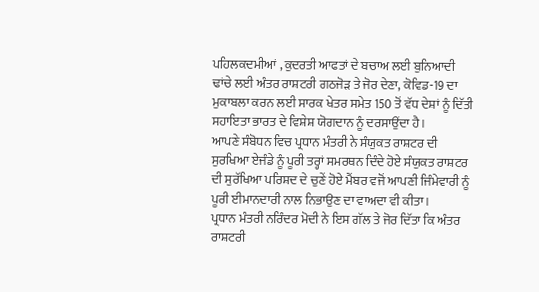ਪਹਿਲਕਦਮੀਆਂ , ਕੁਦਰਤੀ ਆਫਤਾਂ ਦੇ ਬਚਾਅ ਲਈ ਬੁਨਿਆਦੀ ਢਾਂਚੇ ਲਈ ਅੰਤਰ ਰਾਸ਼ਟਰੀ ਗਠਜੋੜ ਤੇ ਜੋਰ ਦੇਣਾ, ਕੋਵਿਡ-19 ਦਾ ਮੁਕਾਬਲਾ ਕਰਨ ਲਈ ਸਾਰਕ ਖੇਤਰ ਸਮੇਤ 150 ਤੋਂ ਵੱਧ ਦੇਸ਼ਾਂ ਨੂੰ ਦਿੱਤੀ ਸਹਾਇਤਾ ਭਾਰਤ ਦੇ ਵਿਸ਼ੇਸ਼ ਯੋਗਦਾਨ ਨੂੰ ਦਰਸਾਉਂਦਾ ਹੈ।
ਆਪਣੇ ਸੰਬੋਧਨ ਵਿਚ ਪ੍ਰਧਾਨ ਮੰਤਰੀ ਨੇ ਸੰਯੁਕਤ ਰਾਸ਼ਟਰ ਦੀ ਸੁਰਖਿਆ ਏਜੰਡੇ ਨੂੰ ਪੂਰੀ ਤਰ੍ਹਾਂ ਸਮਰਥਨ ਦਿੰਦੇ ਹੋਏ ਸੰਯੁਕਤ ਰਾਸ਼ਟਰ ਦੀ ਸੁਰੱਖਿਆ ਪਰਿਸ਼ਦ ਦੇ ਚੁਣੇਂ ਹੋਏ ਮੈਂਬਰ ਵਜੋਂ ਆਪਣੀ ਜਿੰਮੇਵਾਰੀ ਨੂੰ ਪੂਰੀ ਈਮਾਨਦਾਰੀ ਨਾਲ ਨਿਭਾਉਣ ਦਾ ਵਾਅਦਾ ਵੀ ਕੀਤਾ।
ਪ੍ਰਧਾਨ ਮੰਤਰੀ ਨਰਿੰਦਰ ਮੋਦੀ ਨੇ ਇਸ ਗੱਲ ਤੇ ਜੋਰ ਦਿੱਤਾ ਕਿ ਅੰਤਰ ਰਾਸ਼ਟਰੀ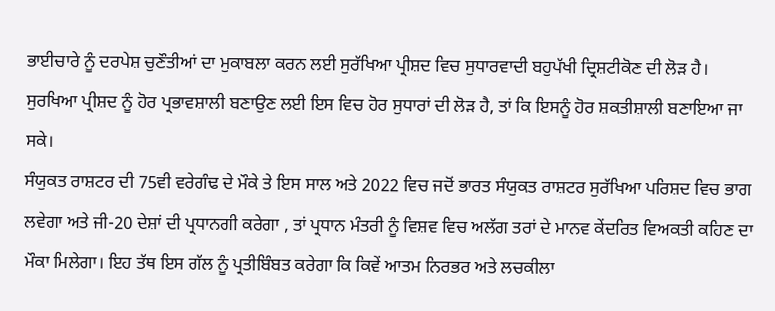ਭਾਈਚਾਰੇ ਨੂੰ ਦਰਪੇਸ਼ ਚੁਣੌਤੀਆਂ ਦਾ ਮੁਕਾਬਲਾ ਕਰਨ ਲਈ ਸੁਰੱਖਿਆ ਪ੍ਰੀਸ਼ਦ ਵਿਚ ਸੁਧਾਰਵਾਦੀ ਬਹੁਪੱਖੀ ਦ੍ਰਿਸ਼ਟੀਕੋਣ ਦੀ ਲੋੜ ਹੈ। ਸੁਰਖਿਆ ਪ੍ਰੀਸ਼ਦ ਨੂੰ ਹੋਰ ਪ੍ਰਭਾਵਸ਼ਾਲੀ ਬਣਾਉਣ ਲਈ ਇਸ ਵਿਚ ਹੋਰ ਸੁਧਾਰਾਂ ਦੀ ਲੋੜ ਹੈ, ਤਾਂ ਕਿ ਇਸਨੂੰ ਹੋਰ ਸ਼ਕਤੀਸ਼ਾਲੀ ਬਣਾਇਆ ਜਾ ਸਕੇ।
ਸੰਯੁਕਤ ਰਾਸ਼ਟਰ ਦੀ 75ਵੀ ਵਰੇਗੰਢ ਦੇ ਮੌਕੇ ਤੇ ਇਸ ਸਾਲ ਅਤੇ 2022 ਵਿਚ ਜਦੋਂ ਭਾਰਤ ਸੰਯੁਕਤ ਰਾਸ਼ਟਰ ਸੁਰੱਖਿਆ ਪਰਿਸ਼ਦ ਵਿਚ ਭਾਗ ਲਵੇਗਾ ਅਤੇ ਜੀ-20 ਦੇਸ਼ਾਂ ਦੀ ਪ੍ਰਧਾਨਗੀ ਕਰੇਗਾ , ਤਾਂ ਪ੍ਰਧਾਨ ਮੰਤਰੀ ਨੂੰ ਵਿਸ਼ਵ ਵਿਚ ਅਲੱਗ ਤਰਾਂ ਦੇ ਮਾਨਵ ਕੇਂਦਰਿਤ ਵਿਅਕਤੀ ਕਹਿਣ ਦਾ ਮੌਕਾ ਮਿਲੇਗਾ। ਇਹ ਤੱਥ ਇਸ ਗੱਲ ਨੂੰ ਪ੍ਰਤੀਬਿੰਬਤ ਕਰੇਗਾ ਕਿ ਕਿਵੇਂ ਆਤਮ ਨਿਰਭਰ ਅਤੇ ਲਚਕੀਲਾ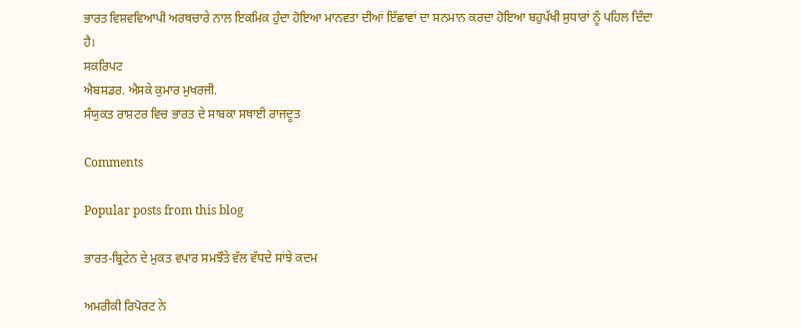ਭਾਰਤ ਵਿਸ਼ਵਵਿਆਪੀ ਅਰਥਚਾਰੇ ਨਾਲ ਇਕਮਿਕ ਹੁੰਦਾ ਹੋਇਆ ਮਾਨਵਤਾ ਦੀਆਂ ਇੱਛਾਵਾਂ ਦਾ ਸਨਮਾਨ ਕਰਦਾ ਹੋਇਆ ਬਹੁਪੱਖੀ ਸੁਧਾਰਾਂ ਨੂੰ ਪਹਿਲ ਦਿੰਦਾ ਹੈ।
ਸਕਰਿਪਟ
ਐਬਸਡਰ. ਐਸਕੇ ਕੁਮਾਰ ਮੁਖਰਜੀ.
ਸੰਯੁਕਤ ਰਾਸ਼ਟਰ ਵਿਚ ਭਾਰਤ ਦੇ ਸਾਬਕਾ ਸਥਾਈ ਰਾਜਦੂਤ

Comments

Popular posts from this blog

ਭਾਰਤ-ਬ੍ਰਿਟੇਨ ਦੇ ਮੁਕਤ ਵਪਾਰ ਸਮਝੌਤੇ ਵੱਲ ਵੱਧਦੇ ਸਾਂਝੇ ਕਦਮ

ਅਮਰੀਕੀ ਰਿਪੋਰਟ ਨੇ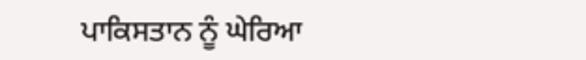ਪਾਕਿਸਤਾਨ ਨੂੰ ਘੇਰਿਆ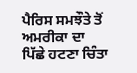ਪੈਰਿਸ ਸਮਝੌਤੇ ਤੋਂ ਅਮਰੀਕਾ ਦਾ ਪਿੱਛੇ ਹਟਣਾ ਚਿੰਤਾ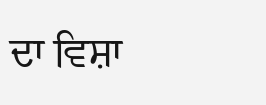ਦਾ ਵਿਸ਼ਾ